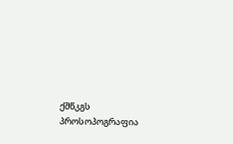ქშწკგს პროსოპოგრაფია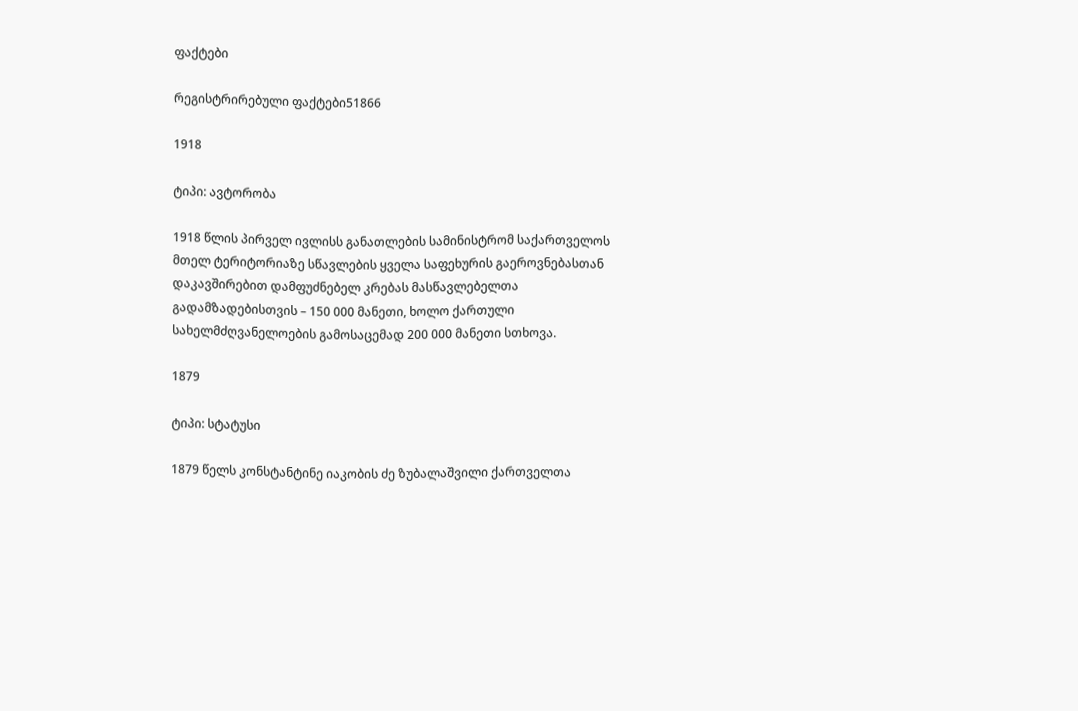ფაქტები

რეგისტრირებული ფაქტები51866

1918

ტიპი: ავტორობა

1918 წლის პირველ ივლისს განათლების სამინისტრომ საქართველოს მთელ ტერიტორიაზე სწავლების ყველა საფეხურის გაეროვნებასთან დაკავშირებით დამფუძნებელ კრებას მასწავლებელთა გადამზადებისთვის – 150 000 მანეთი, ხოლო ქართული სახელმძღვანელოების გამოსაცემად 200 000 მანეთი სთხოვა.

1879

ტიპი: სტატუსი

1879 წელს კონსტანტინე იაკობის ძე ზუბალაშვილი ქართველთა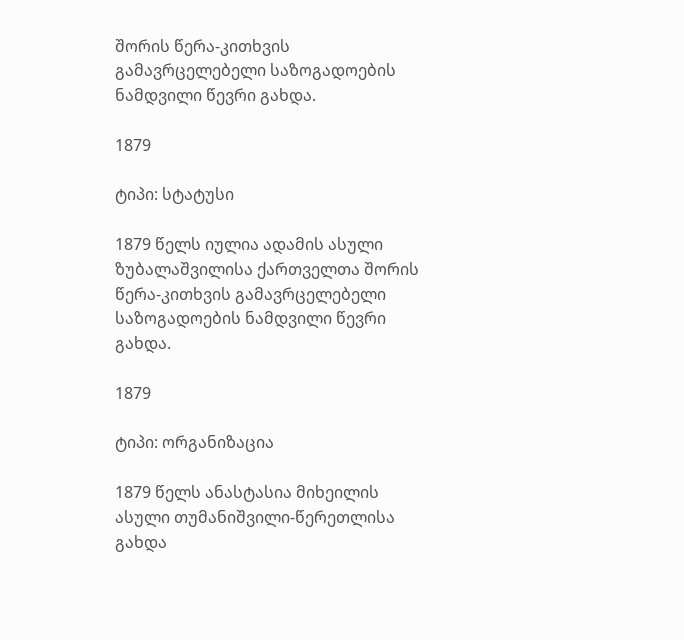შორის წერა-კითხვის გამავრცელებელი საზოგადოების ნამდვილი წევრი გახდა.

1879

ტიპი: სტატუსი

1879 წელს იულია ადამის ასული ზუბალაშვილისა ქართველთა შორის წერა-კითხვის გამავრცელებელი საზოგადოების ნამდვილი წევრი გახდა.

1879

ტიპი: ორგანიზაცია

1879 წელს ანასტასია მიხეილის ასული თუმანიშვილი-წერეთლისა გახდა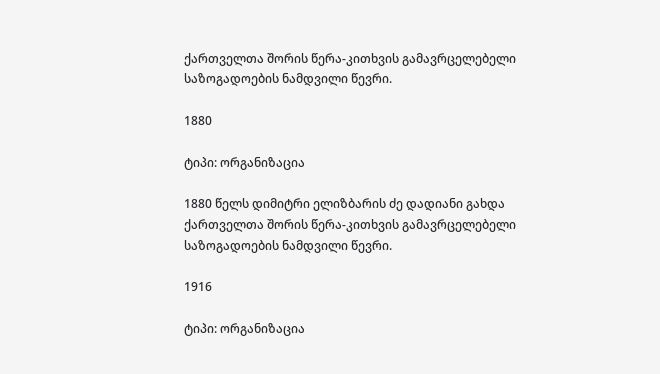ქართველთა შორის წერა-კითხვის გამავრცელებელი საზოგადოების ნამდვილი წევრი.

1880

ტიპი: ორგანიზაცია

1880 წელს დიმიტრი ელიზბარის ძე დადიანი გახდა ქართველთა შორის წერა-კითხვის გამავრცელებელი საზოგადოების ნამდვილი წევრი.

1916

ტიპი: ორგანიზაცია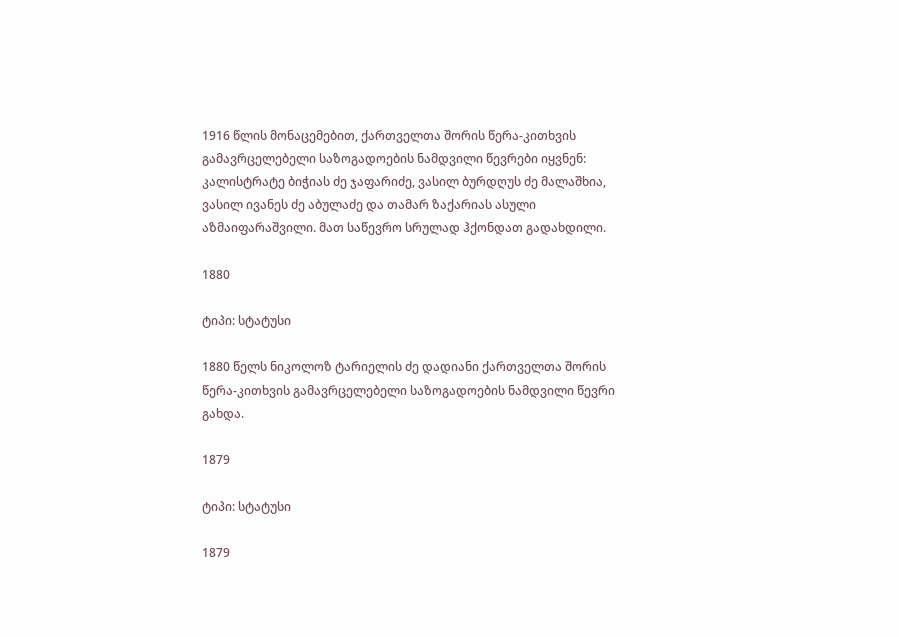1916 წლის მონაცემებით, ქართველთა შორის წერა-კითხვის გამავრცელებელი საზოგადოების ნამდვილი წევრები იყვნენ: კალისტრატე ბიჭიას ძე ჯაფარიძე, ვასილ ბურდღუს ძე მალაშხია, ვასილ ივანეს ძე აბულაძე და თამარ ზაქარიას ასული აზმაიფარაშვილი. მათ საწევრო სრულად ჰქონდათ გადახდილი.

1880

ტიპი: სტატუსი

1880 წელს ნიკოლოზ ტარიელის ძე დადიანი ქართველთა შორის წერა-კითხვის გამავრცელებელი საზოგადოების ნამდვილი წევრი გახდა.

1879

ტიპი: სტატუსი

1879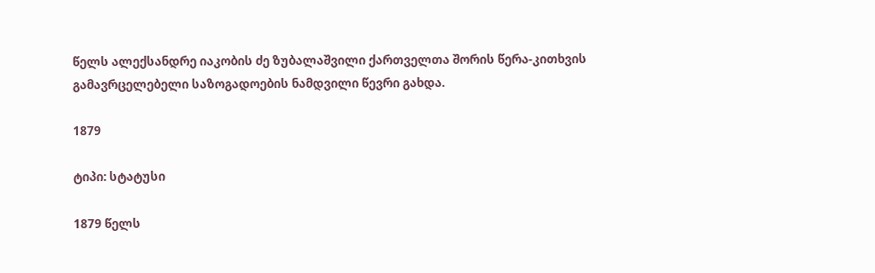წელს ალექსანდრე იაკობის ძე ზუბალაშვილი ქართველთა შორის წერა-კითხვის გამავრცელებელი საზოგადოების ნამდვილი წევრი გახდა.

1879

ტიპი: სტატუსი

1879 წელს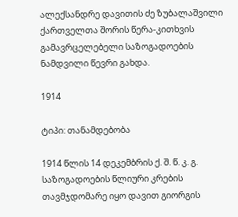ალექსანდრე დავითის ძე ზუბალაშვილი ქართველთა შორის წერა-კითხვის გამავრცელებელი საზოგადოების ნამდვილი წევრი გახდა.

1914

ტიპი: თანამდებობა

1914 წლის 14 დეკემბრის ქ. შ. წ. კ. გ. საზოგადოების წლიური კრების თავმჯდომარე იყო დავით გიორგის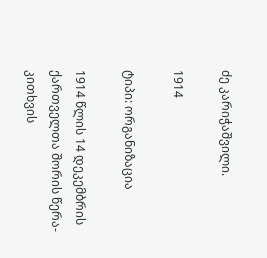ძე კარიჭაშვილი.

1914

ტიპი: ორგანიზაცია

1914 წლის 14 დეკემბრის ქართველთა შორის წერა-კითხვის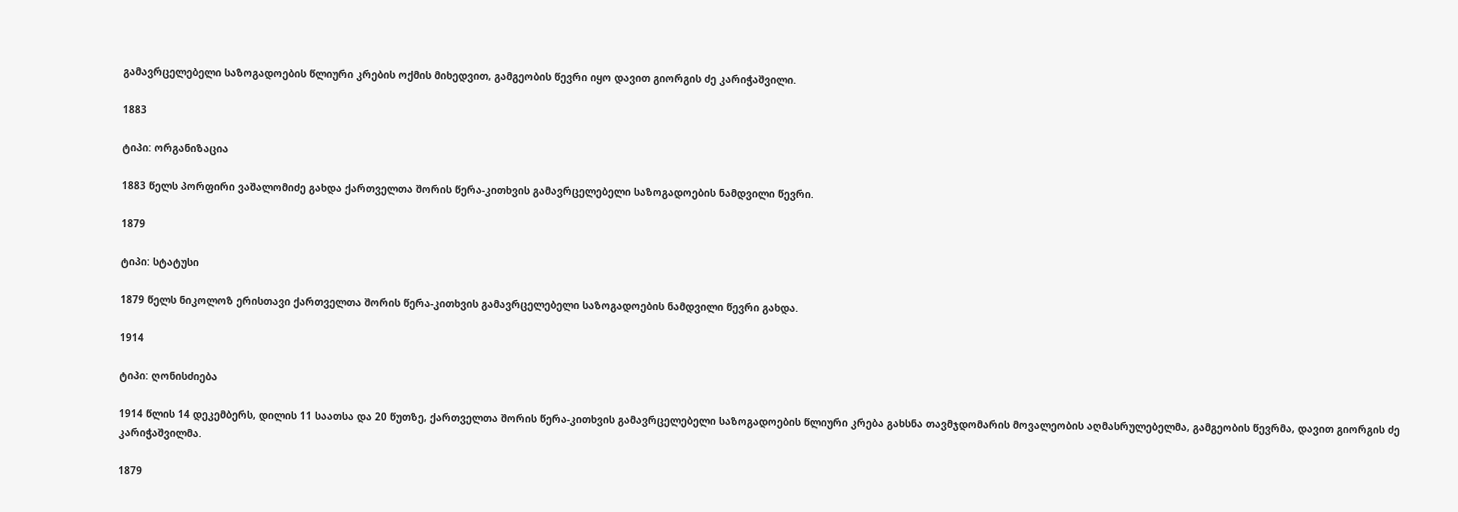გამავრცელებელი საზოგადოების წლიური კრების ოქმის მიხედვით, გამგეობის წევრი იყო დავით გიორგის ძე კარიჭაშვილი.

1883

ტიპი: ორგანიზაცია

1883 წელს პორფირი ვაშალომიძე გახდა ქართველთა შორის წერა-კითხვის გამავრცელებელი საზოგადოების ნამდვილი წევრი.

1879

ტიპი: სტატუსი

1879 წელს ნიკოლოზ ერისთავი ქართველთა შორის წერა-კითხვის გამავრცელებელი საზოგადოების ნამდვილი წევრი გახდა.

1914

ტიპი: ღონისძიება

1914 წლის 14 დეკემბერს, დილის 11 საათსა და 20 წუთზე, ქართველთა შორის წერა-კითხვის გამავრცელებელი საზოგადოების წლიური კრება გახსნა თავმჯდომარის მოვალეობის აღმასრულებელმა, გამგეობის წევრმა, დავით გიორგის ძე კარიჭაშვილმა.

1879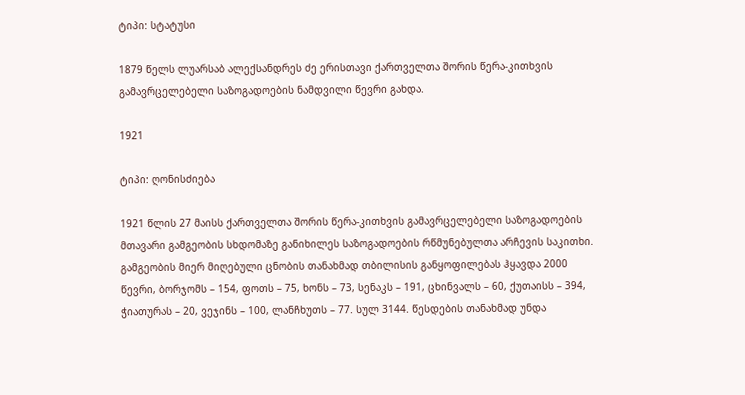ტიპი: სტატუსი

1879 წელს ლუარსაბ ალექსანდრეს ძე ერისთავი ქართველთა შორის წერა-კითხვის გამავრცელებელი საზოგადოების ნამდვილი წევრი გახდა.

1921

ტიპი: ღონისძიება

1921 წლის 27 მაისს ქართველთა შორის წერა-კითხვის გამავრცელებელი საზოგადოების მთავარი გამგეობის სხდომაზე განიხილეს საზოგადოების რწმუნებულთა არჩევის საკითხი. გამგეობის მიერ მიღებული ცნობის თანახმად თბილისის განყოფილებას ჰყავდა 2000 წევრი, ბორჯომს – 154, ფოთს – 75, ხონს – 73, სენაკს – 191, ცხინვალს – 60, ქუთაისს – 394, ჭიათურას – 20, ვეჯინს – 100, ლანჩხუთს – 77. სულ 3144. წესდების თანახმად უნდა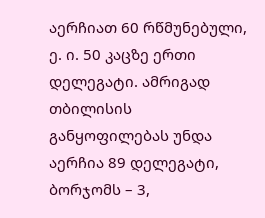აერჩიათ 60 რწმუნებული, ე. ი. 50 კაცზე ერთი დელეგატი. ამრიგად თბილისის განყოფილებას უნდა აერჩია 89 დელეგატი, ბორჯომს – 3,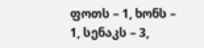ფოთს – 1, ხონს – 1, სენაკს – 3,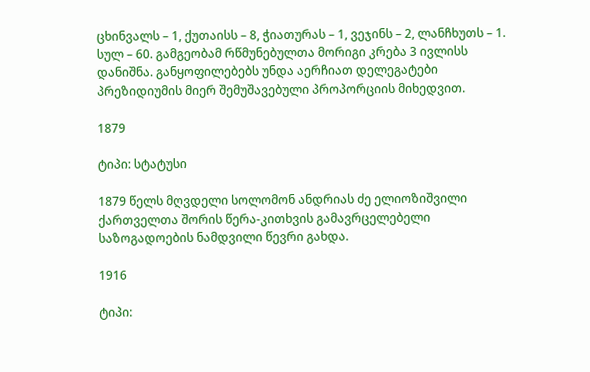ცხინვალს – 1, ქუთაისს – 8, ჭიათურას – 1, ვეჯინს – 2, ლანჩხუთს – 1. სულ – 60. გამგეობამ რწმუნებულთა მორიგი კრება 3 ივლისს დანიშნა. განყოფილებებს უნდა აერჩიათ დელეგატები პრეზიდიუმის მიერ შემუშავებული პროპორციის მიხედვით.

1879

ტიპი: სტატუსი

1879 წელს მღვდელი სოლომონ ანდრიას ძე ელიოზიშვილი ქართველთა შორის წერა-კითხვის გამავრცელებელი საზოგადოების ნამდვილი წევრი გახდა.

1916

ტიპი: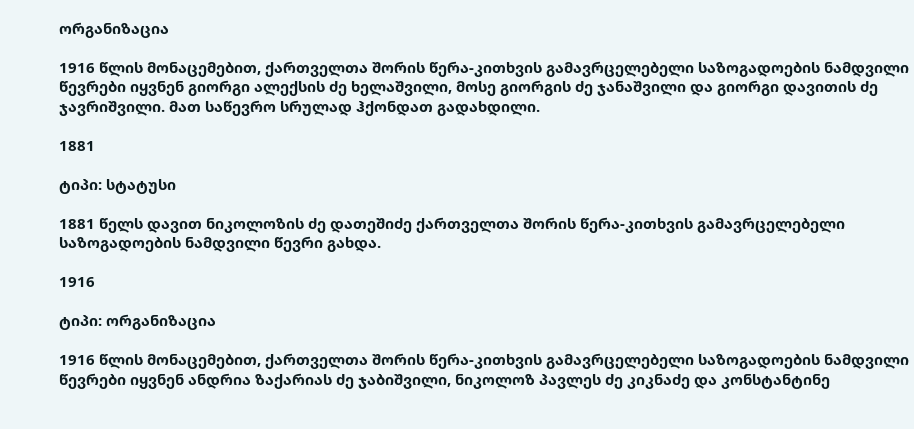ორგანიზაცია

1916 წლის მონაცემებით, ქართველთა შორის წერა-კითხვის გამავრცელებელი საზოგადოების ნამდვილი წევრები იყვნენ გიორგი ალექსის ძე ხელაშვილი, მოსე გიორგის ძე ჯანაშვილი და გიორგი დავითის ძე ჯავრიშვილი. მათ საწევრო სრულად ჰქონდათ გადახდილი.

1881

ტიპი: სტატუსი

1881 წელს დავით ნიკოლოზის ძე დათეშიძე ქართველთა შორის წერა-კითხვის გამავრცელებელი საზოგადოების ნამდვილი წევრი გახდა.

1916

ტიპი: ორგანიზაცია

1916 წლის მონაცემებით, ქართველთა შორის წერა-კითხვის გამავრცელებელი საზოგადოების ნამდვილი წევრები იყვნენ ანდრია ზაქარიას ძე ჯაბიშვილი, ნიკოლოზ პავლეს ძე კიკნაძე და კონსტანტინე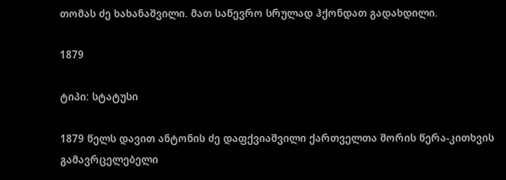თომას ძე ხახანაშვილი. მათ საწევრო სრულად ჰქონდათ გადახდილი.

1879

ტიპი: სტატუსი

1879 წელს დავით ანტონის ძე დაფქვიაშვილი ქართველთა შორის წერა-კითხვის გამავრცელებელი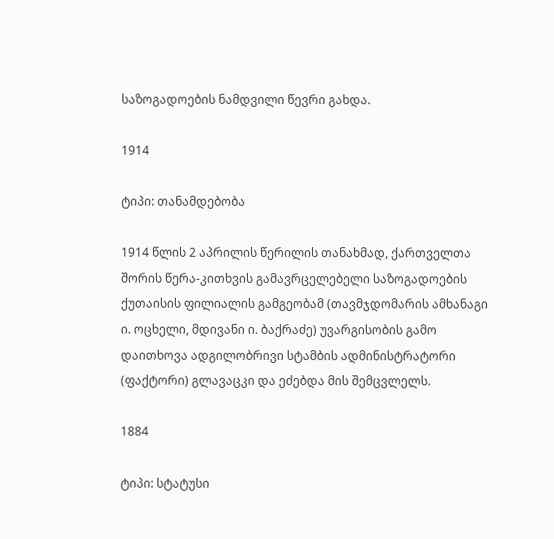საზოგადოების ნამდვილი წევრი გახდა.

1914

ტიპი: თანამდებობა

1914 წლის 2 აპრილის წერილის თანახმად, ქართველთა შორის წერა-კითხვის გამავრცელებელი საზოგადოების ქუთაისის ფილიალის გამგეობამ (თავმჯდომარის ამხანაგი ი. ოცხელი, მდივანი ი. ბაქრაძე) უვარგისობის გამო დაითხოვა ადგილობრივი სტამბის ადმინისტრატორი (ფაქტორი) გლავაცკი და ეძებდა მის შემცვლელს.

1884

ტიპი: სტატუსი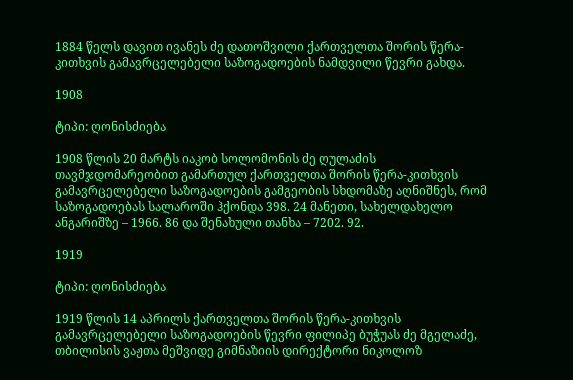1884 წელს დავით ივანეს ძე დათოშვილი ქართველთა შორის წერა-კითხვის გამავრცელებელი საზოგადოების ნამდვილი წევრი გახდა.

1908

ტიპი: ღონისძიება

1908 წლის 20 მარტს იაკობ სოლომონის ძე ღულაძის თავმჯდომარეობით გამართულ ქართველთა შორის წერა-კითხვის გამავრცელებელი საზოგადოების გამგეობის სხდომაზე აღნიშნეს, რომ საზოგადოებას სალაროში ჰქონდა 398. 24 მანეთი, სახელდახელო ანგარიშზე – 1966. 86 და შენახული თანხა – 7202. 92.

1919

ტიპი: ღონისძიება

1919 წლის 14 აპრილს ქართველთა შორის წერა-კითხვის გამავრცელებელი საზოგადოების წევრი ფილიპე ბუჭუას ძე მგელაძე, თბილისის ვაჟთა მეშვიდე გიმნაზიის დირექტორი ნიკოლოზ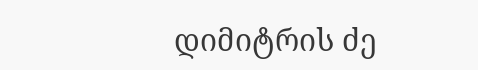დიმიტრის ძე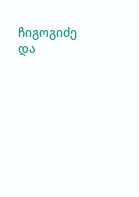ჩიგოგიძე და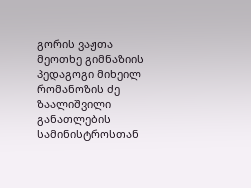გორის ვაჟთა მეოთხე გიმნაზიის პედაგოგი მიხეილ რომანოზის ძე ზაალიშვილი განათლების სამინისტროსთან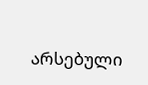არსებული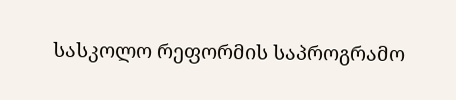სასკოლო რეფორმის საპროგრამო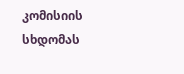კომისიის სხდომას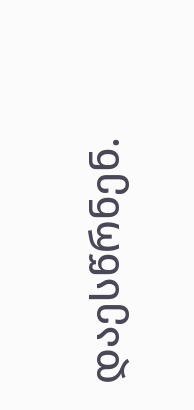დაესწრნენ.